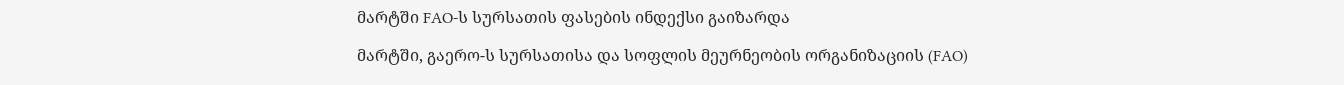მარტში FAO-ს სურსათის ფასების ინდექსი გაიზარდა

მარტში, გაერო-ს სურსათისა და სოფლის მეურნეობის ორგანიზაციის (FAO)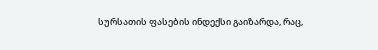სურსათის ფასების ინდექსი გაიზარდა, რაც,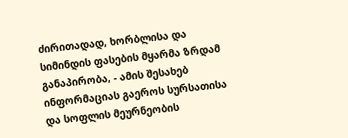ძირითადად, ხორბლისა და სიმინდის ფასების მყარმა ზრდამ განაპირობა, - ამის შესახებ ინფორმაციას გაეროს სურსათისა და სოფლის მეურნეობის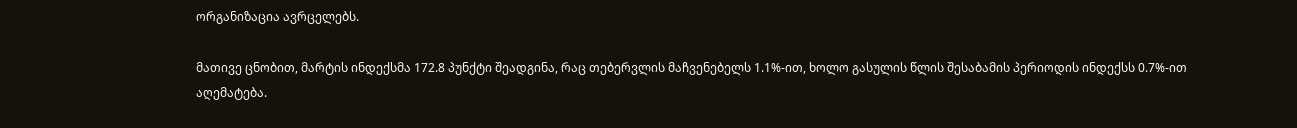ორგანიზაცია ავრცელებს.

მათივე ცნობით, მარტის ინდექსმა 172.8 პუნქტი შეადგინა, რაც თებერვლის მაჩვენებელს 1.1%-ით, ხოლო გასულის წლის შესაბამის პერიოდის ინდექსს 0.7%-ით აღემატება.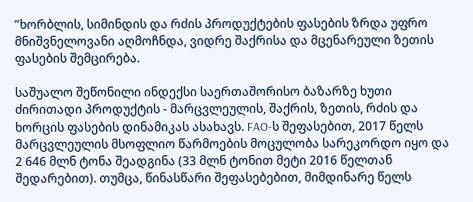”ხორბლის, სიმინდის და რძის პროდუქტების ფასების ზრდა უფრო მნიშვნელოვანი აღმოჩნდა, ვიდრე შაქრისა და მცენარეული ზეთის ფასების შემცირება.

საშუალო შეწონილი ინდექსი საერთაშორისო ბაზარზე ხუთი ძირითადი პროდუქტის - მარცვლეულის, შაქრის, ზეთის, რძის და ხორცის ფასების დინამიკას ასახავს. FAO-ს შეფასებით, 2017 წელს მარცვლეულის მსოფლიო წარმოების მოცულობა სარეკორდო იყო და 2 646 მლნ ტონა შეადგინა (33 მლნ ტონით მეტი 2016 წელთან შედარებით). თუმცა, წინასწარი შეფასებებით, მიმდინარე წელს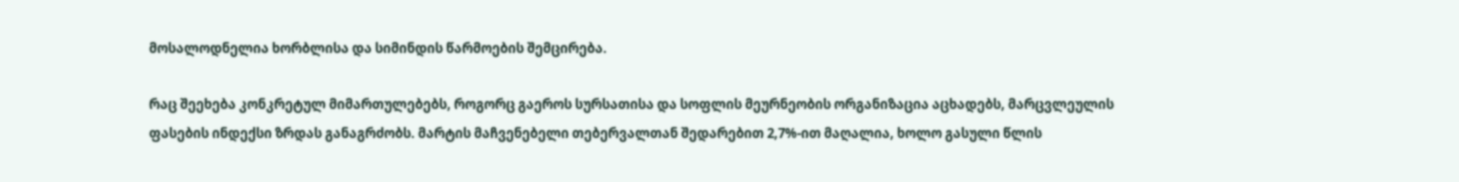მოსალოდნელია ხორბლისა და სიმინდის წარმოების შემცირება.

რაც შეეხება კონკრეტულ მიმართულებებს, როგორც გაეროს სურსათისა და სოფლის მეურნეობის ორგანიზაცია აცხადებს, მარცვლეულის ფასების ინდექსი ზრდას განაგრძობს. მარტის მაჩვენებელი თებერვალთან შედარებით 2,7%-ით მაღალია, ხოლო გასული წლის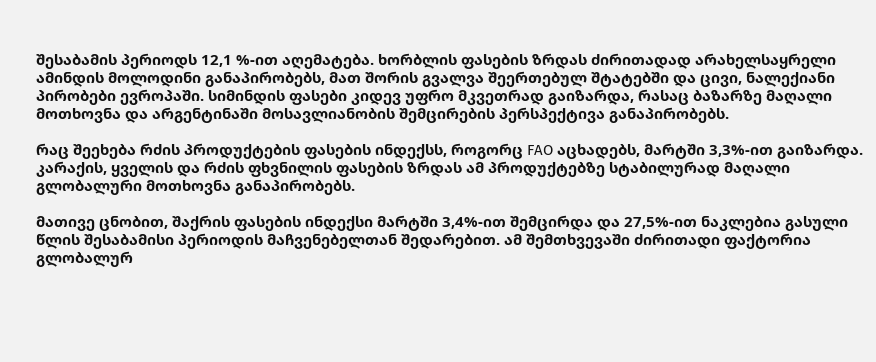შესაბამის პერიოდს 12,1 %-ით აღემატება. ხორბლის ფასების ზრდას ძირითადად არახელსაყრელი ამინდის მოლოდინი განაპირობებს, მათ შორის გვალვა შეერთებულ შტატებში და ცივი, ნალექიანი პირობები ევროპაში. სიმინდის ფასები კიდევ უფრო მკვეთრად გაიზარდა, რასაც ბაზარზე მაღალი მოთხოვნა და არგენტინაში მოსავლიანობის შემცირების პერსპექტივა განაპირობებს.

რაც შეეხება რძის პროდუქტების ფასების ინდექსს, როგორც FAO აცხადებს, მარტში 3,3%-ით გაიზარდა. კარაქის, ყველის და რძის ფხვნილის ფასების ზრდას ამ პროდუქტებზე სტაბილურად მაღალი გლობალური მოთხოვნა განაპირობებს.

მათივე ცნობით, შაქრის ფასების ინდექსი მარტში 3,4%-ით შემცირდა და 27,5%-ით ნაკლებია გასული წლის შესაბამისი პერიოდის მაჩვენებელთან შედარებით. ამ შემთხვევაში ძირითადი ფაქტორია გლობალურ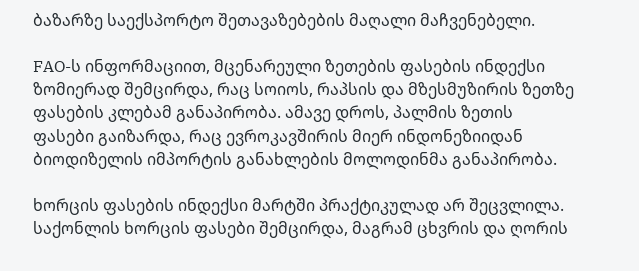ბაზარზე საექსპორტო შეთავაზებების მაღალი მაჩვენებელი.

FAO-ს ინფორმაციით, მცენარეული ზეთების ფასების ინდექსი ზომიერად შემცირდა, რაც სოიოს, რაპსის და მზესმუზირის ზეთზე ფასების კლებამ განაპირობა. ამავე დროს, პალმის ზეთის ფასები გაიზარდა, რაც ევროკავშირის მიერ ინდონეზიიდან ბიოდიზელის იმპორტის განახლების მოლოდინმა განაპირობა.

ხორცის ფასების ინდექსი მარტში პრაქტიკულად არ შეცვლილა. საქონლის ხორცის ფასები შემცირდა, მაგრამ ცხვრის და ღორის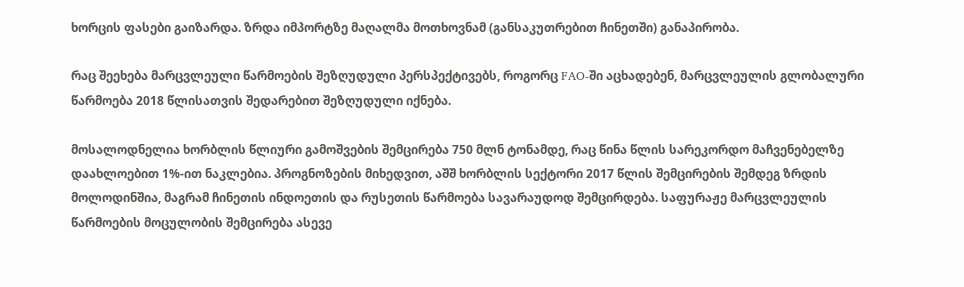ხორცის ფასები გაიზარდა. ზრდა იმპორტზე მაღალმა მოთხოვნამ (განსაკუთრებით ჩინეთში) განაპირობა.

რაც შეეხება მარცვლეული წარმოების შეზღუდული პერსპექტივებს, როგორც FAO-ში აცხადებენ, მარცვლეულის გლობალური წარმოება 2018 წლისათვის შედარებით შეზღუდული იქნება.

მოსალოდნელია ხორბლის წლიური გამოშვების შემცირება 750 მლნ ტონამდე, რაც წინა წლის სარეკორდო მაჩვენებელზე დაახლოებით 1%-ით ნაკლებია. პროგნოზების მიხედვით, აშშ ხორბლის სექტორი 2017 წლის შემცირების შემდეგ ზრდის მოლოდინშია, მაგრამ ჩინეთის ინდოეთის და რუსეთის წარმოება სავარაუდოდ შემცირდება. საფურაჟე მარცვლეულის წარმოების მოცულობის შემცირება ასევე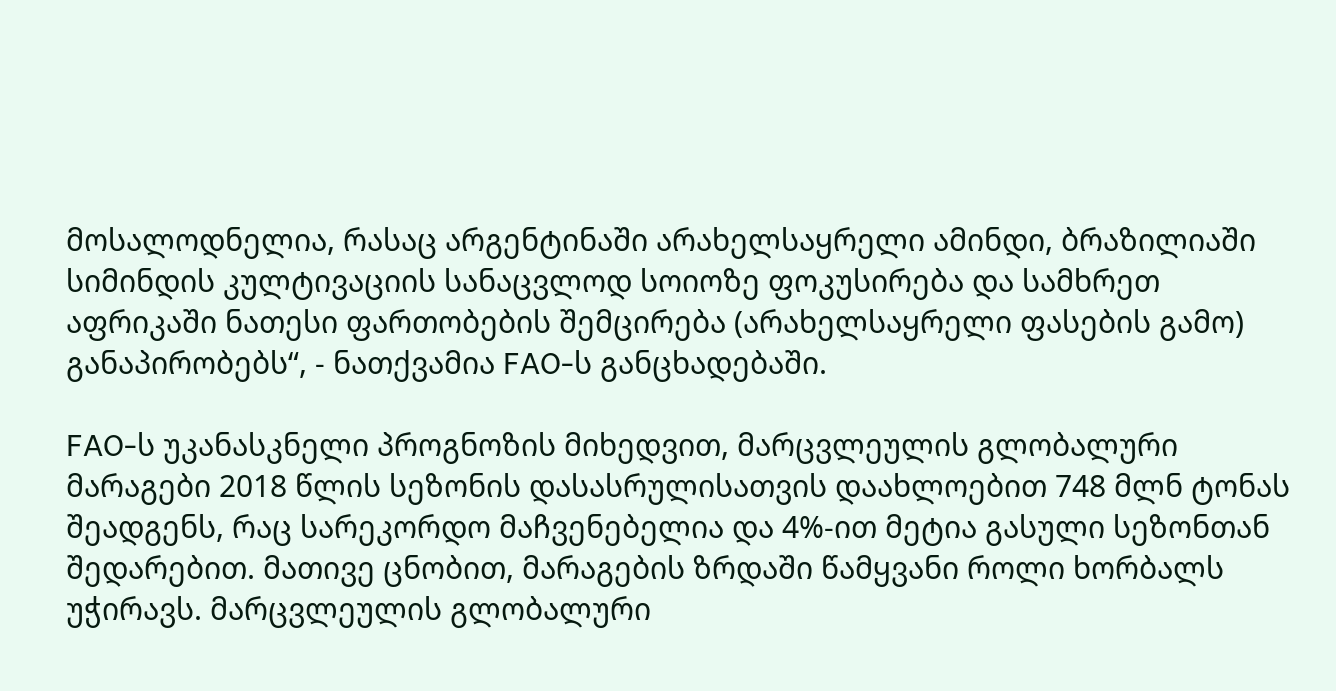მოსალოდნელია, რასაც არგენტინაში არახელსაყრელი ამინდი, ბრაზილიაში სიმინდის კულტივაციის სანაცვლოდ სოიოზე ფოკუსირება და სამხრეთ აფრიკაში ნათესი ფართობების შემცირება (არახელსაყრელი ფასების გამო) განაპირობებს“, - ნათქვამია FAO-ს განცხადებაში.

FAO-ს უკანასკნელი პროგნოზის მიხედვით, მარცვლეულის გლობალური მარაგები 2018 წლის სეზონის დასასრულისათვის დაახლოებით 748 მლნ ტონას შეადგენს, რაც სარეკორდო მაჩვენებელია და 4%-ით მეტია გასული სეზონთან შედარებით. მათივე ცნობით, მარაგების ზრდაში წამყვანი როლი ხორბალს უჭირავს. მარცვლეულის გლობალური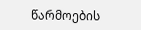წარმოების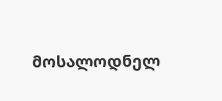მოსალოდნელ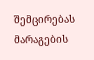შემცირებას მარაგების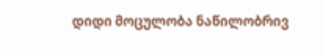დიდი მოცულობა ნაწილობრივ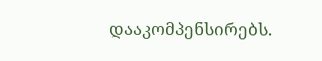დააკომპენსირებს.